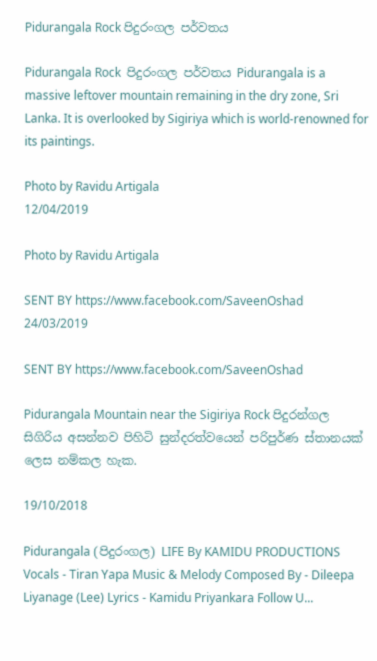Pidurangala Rock පිදුරංගල පර්වතය

Pidurangala Rock  පිදුරංගල පර්වතය Pidurangala is a massive leftover mountain remaining in the dry zone, Sri Lanka. It is overlooked by Sigiriya which is world-renowned for its paintings.

Photo by Ravidu Artigala
12/04/2019

Photo by Ravidu Artigala

SENT BY https://www.facebook.com/SaveenOshad
24/03/2019

SENT BY https://www.facebook.com/SaveenOshad

Pidurangala Mountain near the Sigiriya Rock පිදුරන්ගල සිගිරිය අසන්නව පිහිටි සුන්දරත්වයෙන් පරිපුර්ණ ස්තානයක් ලෙස නම්කල හැක.

19/10/2018

Pidurangala (පිදුරංගල) LIFE By KAMIDU PRODUCTIONS Vocals - Tiran Yapa Music & Melody Composed By - Dileepa Liyanage (Lee) Lyrics - Kamidu Priyankara Follow U...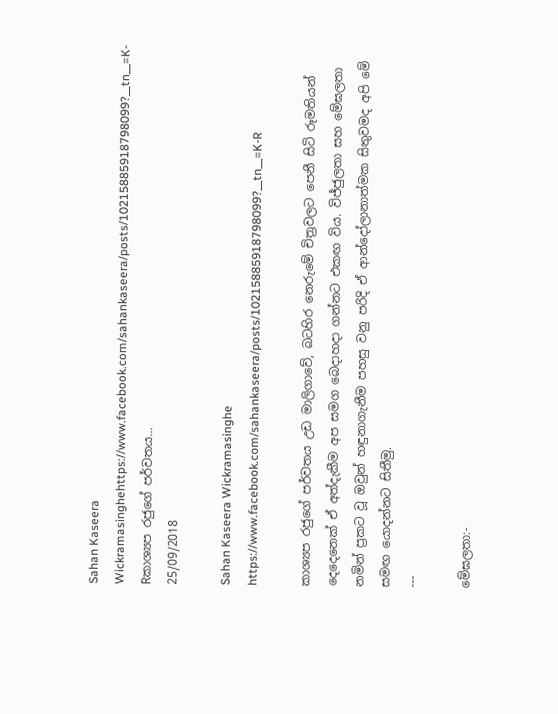Sahan Kaseera Wickramasinghehttps://www.facebook.com/sahankaseera/posts/10215885918798099?__tn__=K-Rකාශ්‍යප රජුගේ පර්වතය...
25/09/2018

Sahan Kaseera Wickramasinghe
https://www.facebook.com/sahankaseera/posts/10215885918798099?__tn__=K-R

කාශ්‍යප රජුගේ පර්වතය උඩ මාලිගාවේ, බටහිර නෙරුමේ චිත්‍රවලට පෙනී සිටි රූමතියන් දෙදෙනෙක් ඒ අත්දැකීම අප සමග බෙදාහදා ගන්නට එකඟ විය. විජ්ජුලතා සහ මේඝලතා නමින් ප්‍රකට වූ ඔවුන් හඳුනාගැනීම පහසු වනු පරිදි ඒ ආන්දෝලානාත්මක සිතුවමද අපි මේ සමඟ යොදන්නට සිතීමු.
---

මේඝලතා:-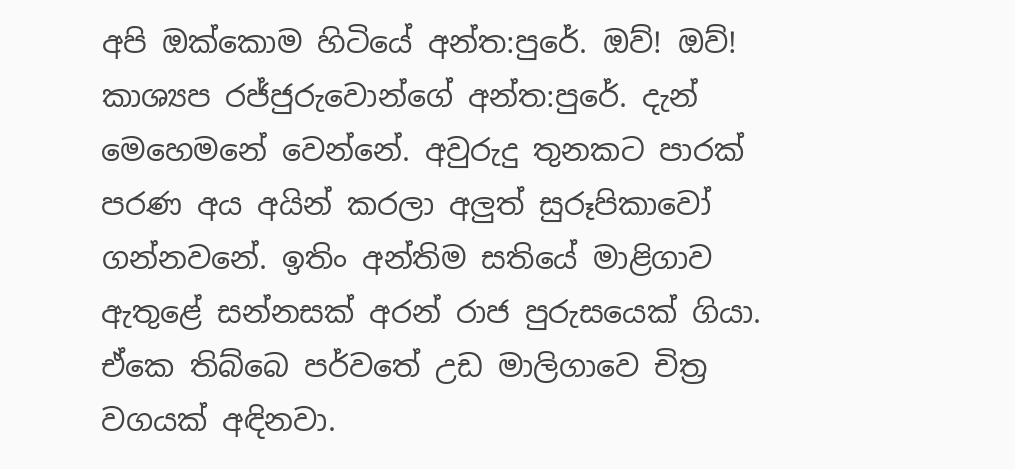අපි ඔක්කොම හිටියේ අන්ත:පුරේ. ඔව්! ඔව්! කාශ්‍යප රජ්ජුරුවොන්ගේ අන්ත:පුරේ. දැන් මෙහෙමනේ වෙන්නේ. අවුරුදු තුනකට පාරක් පරණ අය අයින් කරලා අලුත් සුරූපිකාවෝ ගන්නවනේ. ඉතිං අන්තිම සතියේ මාළිගාව ඇතුළේ සන්නසක් අරන් රාජ පුරුසයෙක් ගියා. ඒකෙ තිබ්බෙ පර්වතේ උඩ මාලිගාවෙ චිත්‍ර වගයක් අඳිනවා.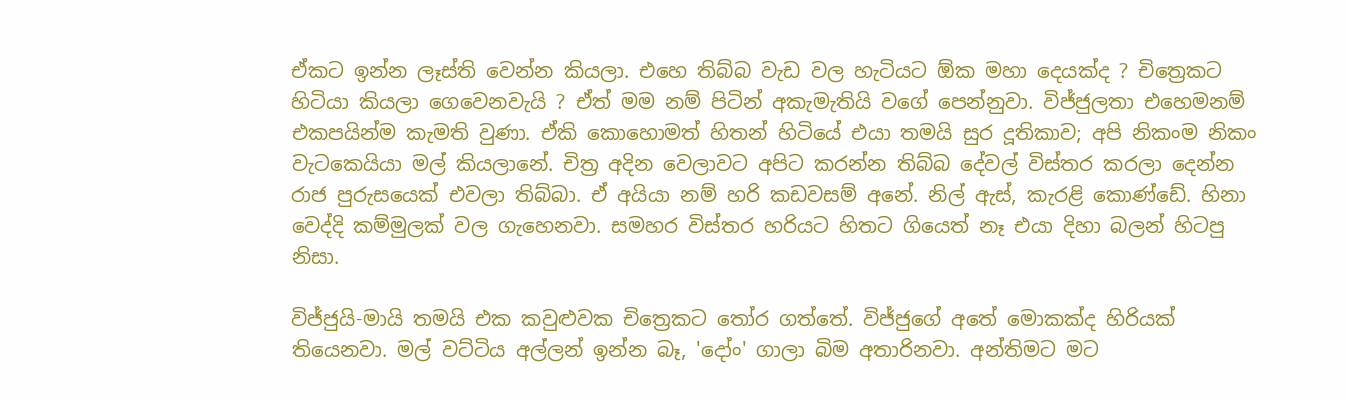ඒකට ඉන්න ලෑස්ති වෙන්න කියලා. එහෙ තිබ්බ වැඩ වල හැටියට ඕක මහා දෙයක්ද ? චිත්‍රෙකට හිටියා කියලා ගෙවෙනවැයි ? ඒත් මම නම් පිටින් අකැමැතියි වගේ පෙන්නුවා. විජ්ජුලතා එහෙමනම් එකපයින්ම කැමති වුණා. ඒකි කොහොමත් හිතන් හිටියේ එයා තමයි සුර දූතිකාව; අපි නිකංම නිකං වැටකෙයියා මල් කියලානේ. චිත්‍ර අදින වෙලාවට අපිට කරන්න තිබ්බ දේවල් විස්තර කරලා දෙන්න රාජ පුරුසයෙක් එවලා තිබ්බා. ඒ අයියා නම් හරි කඩවසම් අනේ. නිල් ඇස්, කැරළි කොණ්ඩේ. හිනා වෙද්දි කම්මුලක් වල ගැහෙනවා. සමහර විස්තර හරියට හිතට ගියෙත් නෑ එයා දිහා බලන් හිටපු නිසා.

විජ්ජුයි-මායි තමයි එක කවුළුවක චිත්‍රෙකට තෝර ගත්තේ. විජ්ජුගේ අතේ මොකක්ද හිරියක් තියෙනවා. මල් වට්ටිය අල්ලන් ඉන්න බෑ, 'දෝං' ගාලා බිම අතාරිනවා. අන්තිමට මට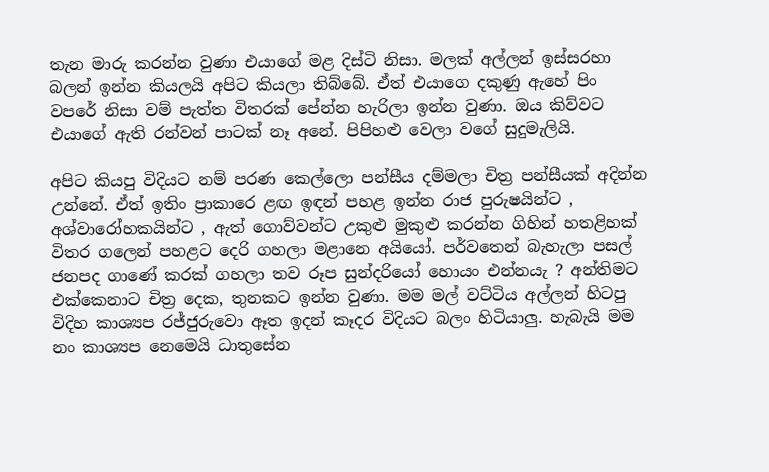තැන මාරු කරන්න වුණා එයාගේ මළ දිස්ටි නිසා. මලක් අල්ලන් ඉස්සරහා බලන් ඉන්න කියලයි අපිට කියලා තිබ්බේ. ඒත් එයාගෙ දකුණු ඇහේ පිං වපරේ නිසා වම් පැත්ත විතරක් පේන්න හැරිලා ඉන්න වුණා. ඔය කිව්වට එයාගේ ඇති රන්වන් පාටක් නෑ අනේ. පිපිහළු වෙලා වගේ සුදුමැලියි.

අපිට කියපු විදියට නම් පරණ කෙල්ලො පන්සීය දම්මලා චිත්‍ර පන්සීයක් අදින්න උන්නේ. ඒත් ඉතිං ප්‍රාකාරෙ ළඟ ඉඳන් පහළ ඉන්න රාජ පුරුෂයින්ට , අශ්වාරෝහකයින්ට , ඇත් ගොව්වන්ට උකුළු මුකුළු කරන්න ගිහින් හතළිහක් විතර ගලෙන් පහළට දෙරි ගහලා මළානෙ අයියෝ. පර්වතෙන් බැහැලා පසල් ජනපද ගාණේ කරක් ගහලා තව රූප සුන්දරියෝ හොයං එන්නයැ ? අන්තිමට එක්කෙනාට චිත්‍ර දෙක, තුනකට ඉන්න වුණා. මම මල් වට්ටිය අල්ලන් හිටපු විදිහ කාශ්‍යප රජ්ජුරුවො ඈත ඉදන් කෑදර විදියට බලං හිටියාලු. හැබැයි මම නං කාශ්‍යප නෙමෙයි ධාතුසේන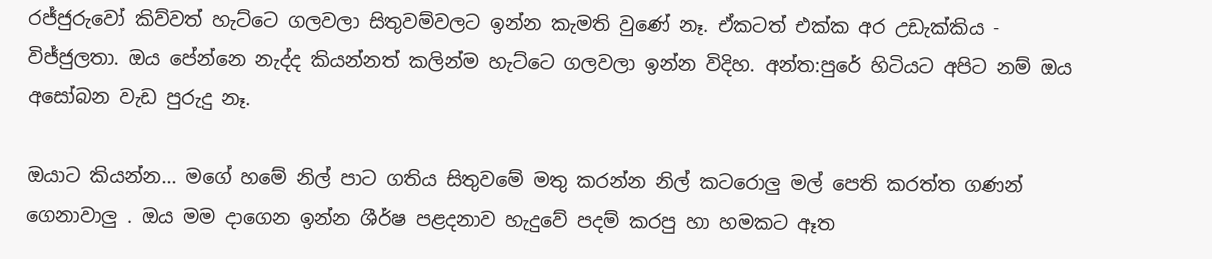රජ්ජුරුවෝ කිව්වත් හැට්ටෙ ගලවලා සිතුවම්වලට ඉන්න කැමති වුණේ නෑ. ඒකටත් එක්ක අර උඩැක්කිය - විජ්ජුලතා. ඔය පේන්නෙ නැද්ද කියන්නත් කලින්ම හැට්ටෙ ගලවලා ඉන්න විදිහ. අන්ත:පුරේ හිටියට අපිට නම් ඔය අසෝබන වැඩ පුරුදු නෑ.

ඔයාට කියන්න... මගේ හමේ නිල් පාට ගතිය සිතුවමේ මතු කරන්න නිල් කටරොලු මල් පෙති කරත්ත ගණන් ගෙනාවාලු . ඔය මම දාගෙන ඉන්න ශීර්ෂ පළදනාව හැදුවේ පදම් කරපු හා හමකට ඈත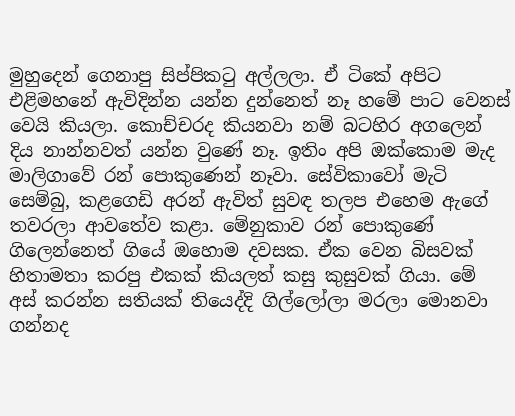මුහුදෙන් ගෙනාපු සිප්පික‍ටු අල්ලලා. ඒ ටිකේ අපිට එළිමහනේ ඇවිදින්න යන්න දුන්නෙත් නෑ හමේ පාට වෙනස් වෙයි කියලා. කොච්චරද කියනවා නම් බටහිර අගලෙන් දිය නාන්නවත් යන්න වුණේ නෑ. ඉතිං අපි ඔක්කොම මැද මාලිගාවේ රන් පොකුණෙන් නෑවා. සේවිකාවෝ මැටි සෙම්බු, කළගෙඩි අරන් ඇවිත් සුවඳ තලප එහෙම ඇගේ තවරලා ආවතේව කළා. මේනුකාව රන් පොකුණේ ගිලෙන්නෙත් ගියේ ඔහොම දවසක. ඒක වෙන බිසවක් හිතාමතා කරපු එකක් කියලත් කසු කුසුවක් ගියා. මේ අස් කරන්න සතියක් තියෙද්දි ගිල්ලෝලා මරලා මොනවා ගන්නද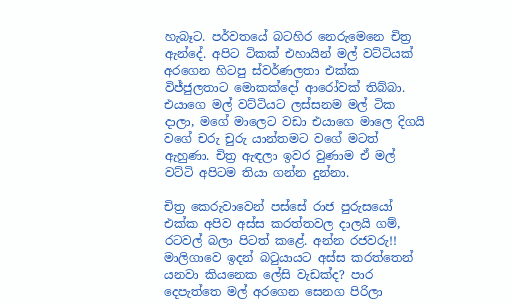හැබෑට. පර්වතයේ බටහිර නෙරුමෙනෙ චිත්‍ර ඇන්දේ. අපිට ටිකක් එහායින් මල් වට්ටියක් අරගෙන හිටපු ස්වර්ණලතා එක්ක විජ්ජුලතාට මොකක්දෝ ආරෝවක් තිබ්බා. එයාගෙ මල් වට්ටියට ලස්සනම මල් ටික දාලා, මගේ මාලෙට වඩා එයාගෙ මාලෙ දිගයි වගේ චරු චුරු යාන්තමට වගේ මටත් ඇහුණා. චිත්‍ර ඇඳලා ඉවර වුණාම ඒ මල් වට්ටි අපිටම තියා ගන්න දුන්නා.

චිත්‍ර කෙරුවාවෙන් පස්සේ රාජ පුරුසයෝ එක්ක අපිව අස්ස කරත්තවල දාලයි ගම්, රටවල් බලා පිටත් කළේ. අන්න රජවරු!! මාලිගාවෙ ඉදන් බ‍ටුයායට අස්ස කරත්තෙන් යනවා කියනෙක ලේසි වැඩක්ද? පාර දෙපැත්තෙ මල් අරගෙන සෙනග පිරිලා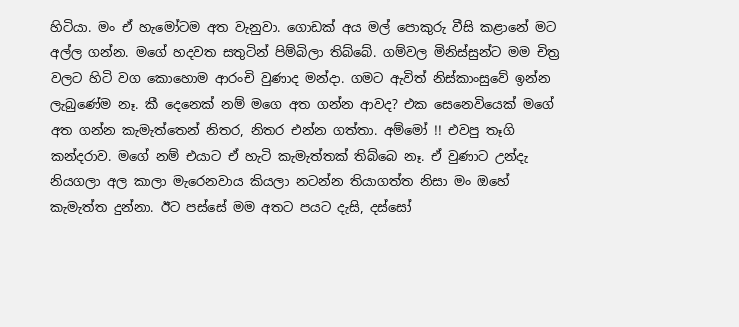හිටියා. මං ඒ හැමෝටම අත වැනුවා. ගොඩක් අය මල් පොකුරු වීසි කළානේ මට අල්ල ගන්න. මගේ හදවත සතුටින් පිම්බිලා තිබ්බේ. ගම්වල මිනිස්සුන්ට මම චිත්‍ර වලට හිටි වග කොහොම ආරංචි වුණාද මන්දා. ගමට ඇවිත් නිස්කාංසුවේ ඉන්න ලැබුණේම නෑ. කී දෙනෙක් නම් මගෙ අත ගන්න ආවද? එක සෙනෙවියෙක් මගේ අත ගන්න කැමැත්තෙන් නිතර, නිතර එන්න ගත්තා. අම්මෝ !! එවපු තෑගි කන්දරාව. මගේ නම් එයාට ඒ හැටි කැමැත්තක් තිබ්බෙ නෑ. ඒ වුණාට උන්දැ නියගලා අල කාලා මැරෙනවාය කියලා නටන්න තියාගත්ත නිසා මං ඔහේ කැමැත්ත දුන්නා. ඊට පස්සේ මම ‍අතට පයට දැසි, දස්සෝ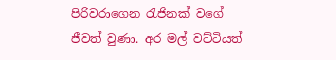පිරිවරාගෙන රැජිනක් වගේ ජීවත් වුණා. අර මල් වට්ටියත්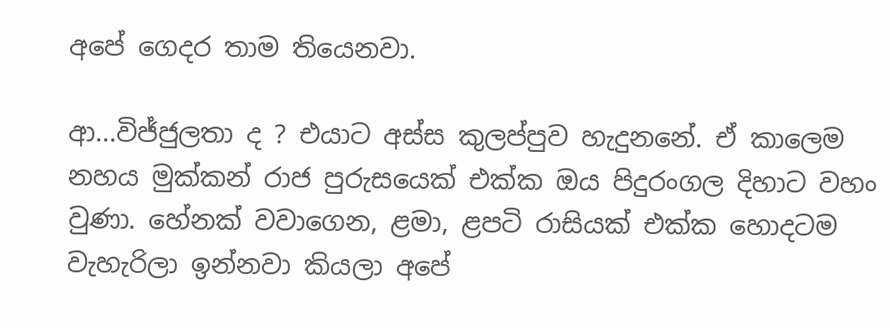අපේ ගෙදර තාම තියෙනවා.

ආ...විජ්ජුලතා ද ? එයාට අස්ස කුලප්පුව හැදුනනේ. ඒ කාලෙම නහය මුක්කන් රාජ පුරුසයෙක් එක්ක ඔය පිදුරංගල දිහාට වහං වුණා. හේනක් වවාගෙන, ළමා, ළපටි රාසියක් එක්ක හොදටම වැහැරිලා ඉන්නවා කියලා අපේ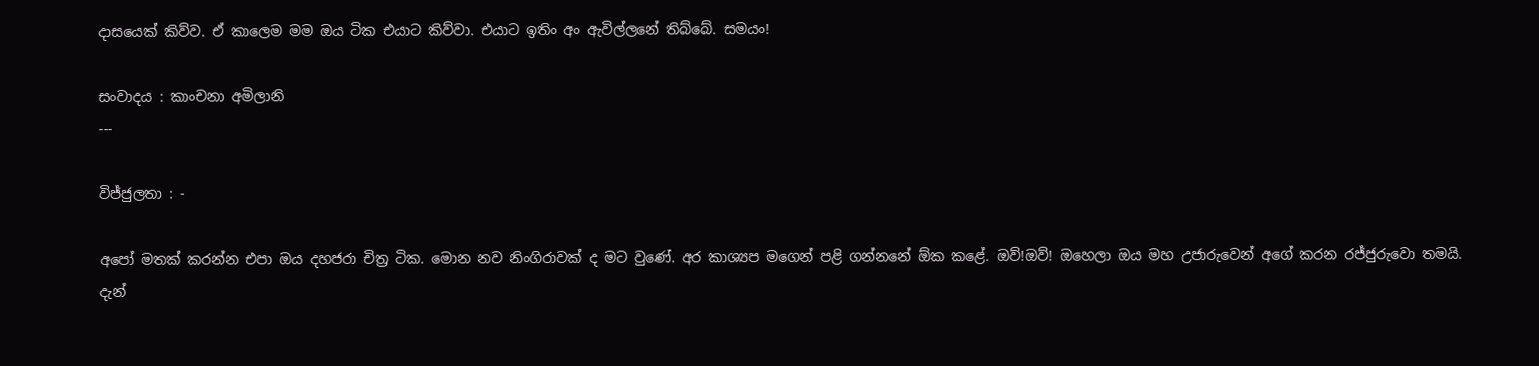දාසයෙක් කිව්ව. ඒ කාලෙම මම ඔය ටික එයාට කිව්වා. එයාට ඉතිං අං ඇවිල්ලනේ තිබ්බේ. සමයං!

සංවාදය : කාංචනා අමිලානි
---

විජ්ජුලතා : -

අපෝ මතක් කරන්න එපා ඔය දහජරා චිත්‍ර ටික. මොන නව නිංගිරාවක් ද මට වුණේ. අර කාශ්‍යප මගෙන් පළි ගන්නනේ ඕක කළේ. ඔව්!ඔව්! ඔහෙලා ඔය මහ උජාරුවෙන් අගේ කරන රජ්ජුරුවො තමයි. දැන්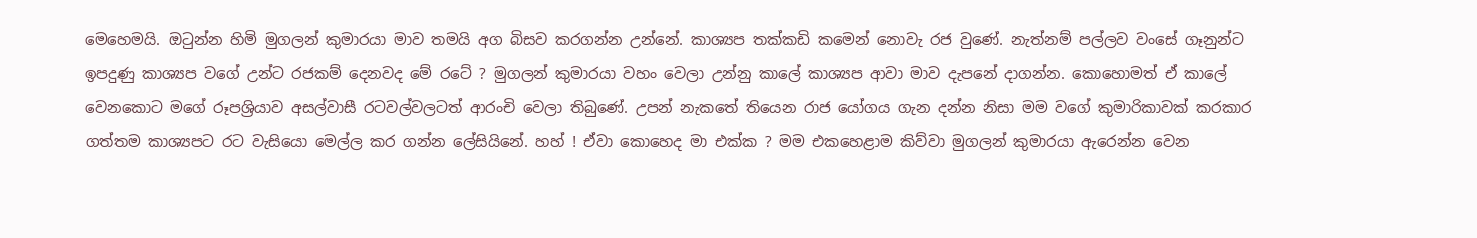මෙහෙමයි. ඔටුන්න හිමි මුගලන් කුමාරයා මාව තමයි අග බිසව කරගන්න උන්නේ. කාශ්‍යප තක්කඩි කමෙන් නොවැ රජ වුණේ. නැත්නම් පල්ලව වංසේ ගෑනුන්ට ඉපදුණු කාශ්‍යප වගේ උන්ට රජකම් දෙනවද මේ රටේ ? මුගලන් කුමාරයා වහං වෙලා උන්නු කාලේ කාශ්‍යප ආවා මාව දැපනේ දාගන්න. කොහොමත් ඒ කාලේ වෙනකොට මගේ රූපශ්‍රියාව අසල්වාසී රටවල්වලටත් ආරංචි වෙලා තිබුණේ. උපන් නැකතේ තියෙන රාජ යෝගය ගැන දන්න නිසා මම වගේ කුමාරිකාවක් කරකාර ගත්තම කාශ්‍යපට රට වැසියො මෙල්ල කර ගන්න ලේසියිනේ. හහ් ! ඒවා කොහෙද මා එක්ක ? මම එකහෙළාම කිව්වා මුගලන් කුමාරයා ඇරෙන්න වෙන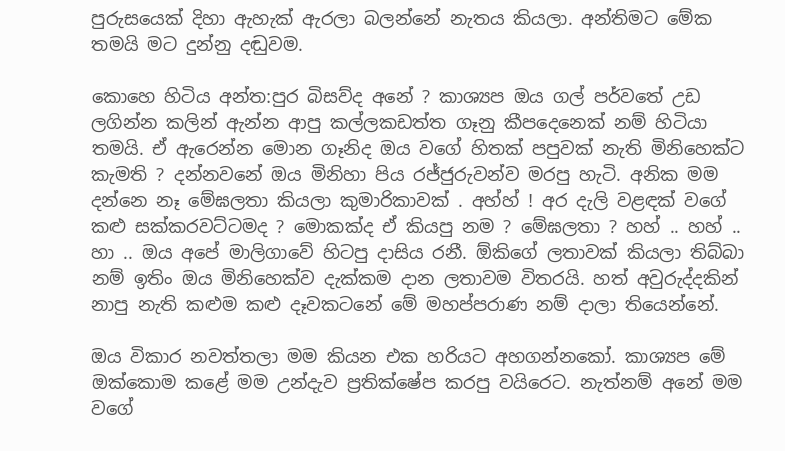පුරුසයෙක් දිහා ඇහැක් ඇරලා බලන්නේ නැතය කියලා. අන්තිමට මේක තමයි මට දුන්නු දඬුවම.

කොහෙ හිටිය අන්ත:පුර බිසව්ද අනේ ? කාශ්‍යප ඔය ගල් පර්වතේ උඩ ලගින්න කලින් ඇන්න ආපු කල්ලකඩත්ත ගෑනු කීපදෙනෙක් නම් හිටියා තමයි. ඒ ඇරෙන්න මොන ගෑනිද ඔය වගේ හිතක් පපුවක් නැති මිනිහෙක්ට කැමති ? දන්නවනේ ඔය මිනිහා පිය රජ්ජුරුවන්ව මරපු හැටි. අනික මම දන්නෙ නෑ මේඝලතා කියලා කුමාරිකාවක් . අහ්හ් ! අර දැලි වළඳක් වගේ කළු සක්කරවට්ටමද ? මොකක්ද ඒ කියපු නම ? මේඝලතා ? හහ් .. හහ් .. හා .. ඔය අපේ මාලිගාවේ හිටපු දාසිය රනී. ඕකිගේ ලතාවක් කියලා තිබ්බා නම් ඉතිං ඔය මිනිහෙක්ව දැක්කම දාන ලතාවම විතරයි. හත් අවුරුද්දකින් නාපු නැති කළුම කළු දෑවකටනේ මේ මහප්පරාණ නම් දාලා තියෙන්නේ.

ඔය විකාර නවත්තලා මම කියන එක හරියට අහගන්නකෝ. කාශ්‍යප මේ ඔක්කොම කළේ මම උන්දැව ප්‍රතික්ෂේප කරපු වයිරෙට. නැත්නම් අනේ මම වගේ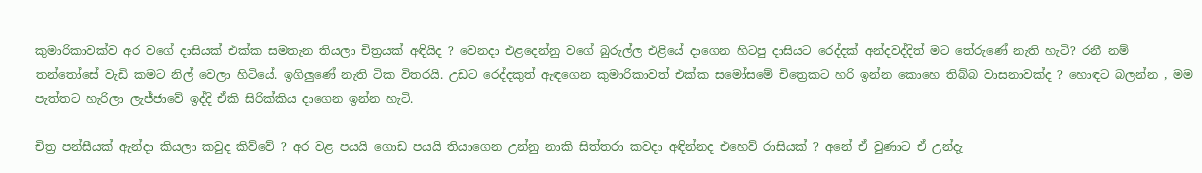කුමාරිකාවක්ව අර වගේ දාසියක් එක්ක සමතැන තියලා චිත්‍රයක් අඳියිද ? වෙනදා එළදෙන්නු වගේ බුරුල්ල එළියේ දාගෙන හිටපු දාසියට රෙද්දක් අන්දවද්දිත් මට තේරුණේ නැති හැටි? රනී නම් තන්තෝසේ වැඩි කමට නිල් වෙලා හිටියේ. ඉගිලුණේ නැති ටික විතරයි. උඩට රෙද්දකුත් ඇඳගෙන කුමාරිකාවත් එක්ක සමෝසමේ චිත්‍රෙකට හරි ඉන්න කොහෙ තිබ්බ වාසනාවක්ද ? හොඳට බලන්න , මම පැත්තට හැරිලා ලැජ්ජාවේ ඉද්දි ඒකි සිරික්කිය දාගෙන ඉන්න හැටි.

චිත්‍ර පන්සීයක් ඇන්දා කියලා කවුද කිව්වේ ? අර වළ පයයි ගොඩ පයයි තියාගෙන උන්නු නාකි සිත්තරා කවදා අඳින්නද එහෙව් රාසියක් ? අනේ ඒ වුණාට ඒ උන්දැ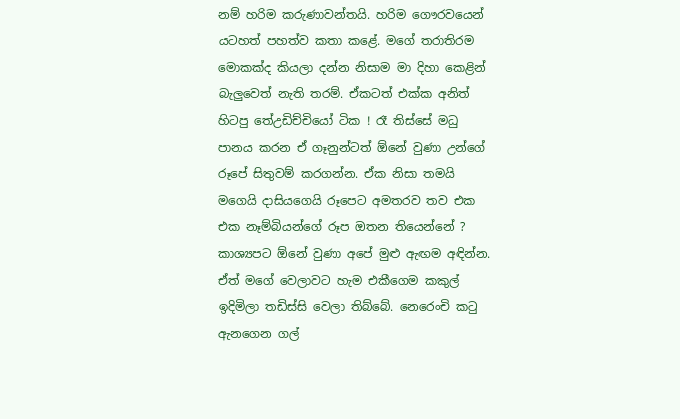නම් හරිම කරුණාවන්තයි. හරිම ගෞරවයෙන් යටහත් පහත්ව කතා කළේ. මගේ තරාතිරම මොකක්ද කියලා දන්න නිසාම මා දිහා කෙළින් බැලුවෙත් නැති තරම්. ඒකටත් එක්ක අනිත් හිටපු තේඋඩිච්චියෝ ටික ! රෑ තිස්සේ මධු පානය කරන ඒ ගෑනුන්ටත් ඕනේ වුණා උන්ගේ රූපේ සිතුවම් කරගන්න. ඒක නිසා තමයි මගෙයි දාසියගෙයි රූපෙට අමතරව තව එක එක නෑම්බියන්ගේ රූප ඔතන තියෙන්නේ ? කාශ්‍යපට ඕනේ වුණා අපේ මුළු ඇඟම අඳින්න. ඒත් මගේ වෙලාවට හැම එකීගෙම කකුල් ඉදිමිලා තඩිස්සි වෙලා තිබ්බේ. නෙරෙංචි කටු ඇනගෙන ගල්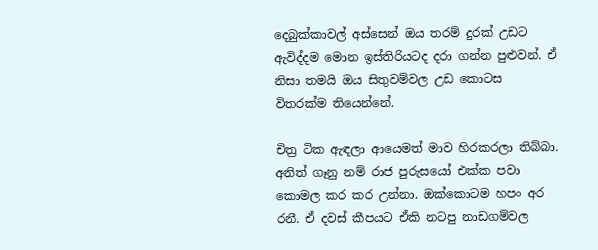දෙබුක්කාවල් අස්සෙන් ඔය තරම් දුරක් උඩට ඇවිද්දම මොන ඉස්තිරියටද දරා ගන්න පුළුවන්. ඒ නිසා තමයි ඔය සිතුවම්වල උඩ කොටස විතරක්ම තියෙන්නේ.

චිත්‍ර ටික ඇඳලා ආයෙමත් මාව හිරකරලා තිබ්බා. අනිත් ගෑනු නම් රාජ පුරුසයෝ එක්ක පවා කොමල කර කර උන්නා. ඔක්කොටම හපං අර රනී. ඒ දවස් කීපයට ඒකි නටපු නාඩගම්වල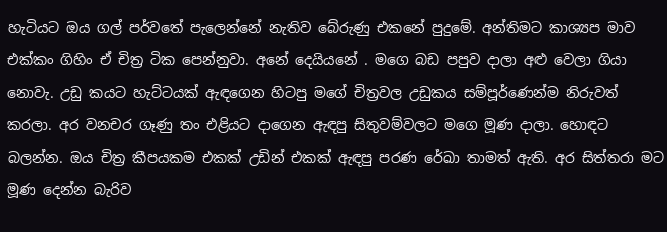හැටියට ඔය ගල් පර්වතේ පැලෙන්නේ නැතිව බේරුණු එකනේ පුදුමේ. අන්තිමට කාශ්‍යප මාව එක්කං ගිහිං ඒ චිත්‍ර ටික පෙන්නුවා. අනේ දෙයියනේ . මගෙ බඩ පපුව දාලා අළු වෙලා ගියා නොවැ. උඩු කයට හැට්ටයක් ඇඳගෙන හිටපු මගේ චිත්‍රවල උඩුකය සම්පූර්ණෙන්ම නිරුවත් කරලා. අර වනචර ගෑණු තං එළියට දාගෙන ඇඳපු සිතුවම්වලට මගෙ මූණ දාලා. හොඳට බලන්න. ඔය චිත්‍ර කීපයකම එකක් උඩින් එකක් ඇඳපු පරණ රේඛා තාමත් ඇති. අර සිත්තරා මට මූණ දෙන්න බැරිව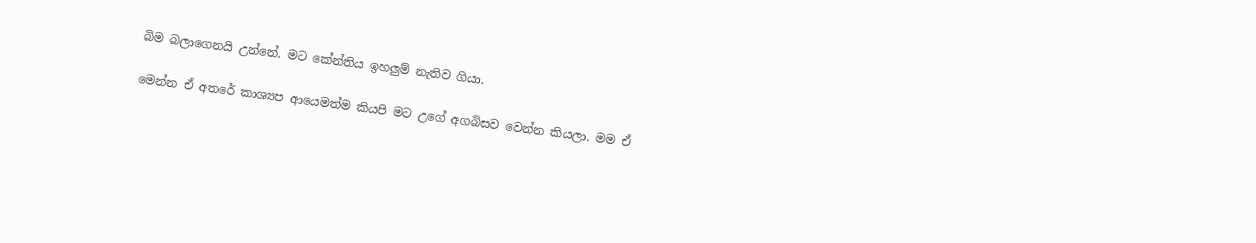බිම බලාගෙනයි උන්නේ. මට කේන්තිය ඉහලුම් නැතිව ගියා.

මෙන්න ඒ අතරේ කාශ්‍යප ආයෙමත්ම කියපි මට උගේ අගබිසව වෙන්න කියලා. මම ඒ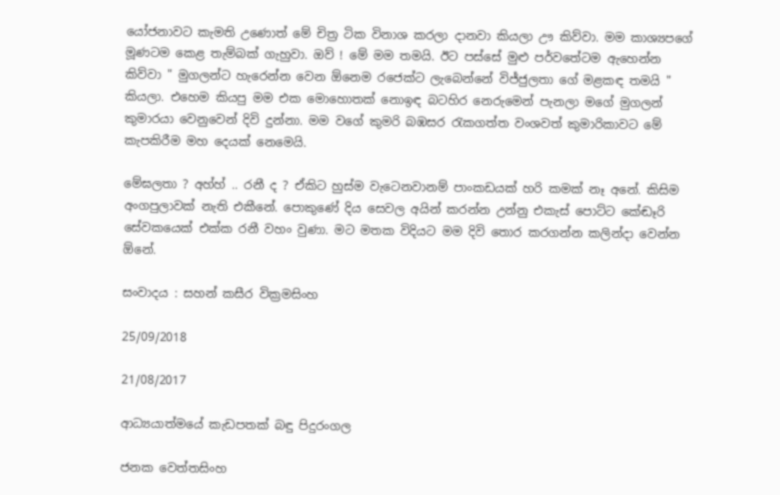යෝජනාවට කැමති උණොත් මේ චිත්‍ර ටික විනාශ කරලා දානවා කියලා ඌ කිව්වා. මම කාශ්‍යපගේ මූණටම කෙළ තැම්බක් ගැහුවා. ඔව් ! මේ මම තමයි. ඊට පස්සේ මුළු පර්වතේටම ඇහෙන්න කිව්වා " මුගලන්ට හැරෙන්න වෙන ඕනෙම රජෙක්ට ලැබෙන්නේ විජ්ජුලතා ගේ මළකඳ තමයි " කියලා. එහෙම කියපු මම එක මොහොතක් නොඉඳ බටහිර නෙරුමෙන් පැනලා මගේ මුගලන් කුමාරයා වෙනුවෙන් දිවි දුන්නා. මම වගේ කුමරි බඹසර රැකගත්ත වංශවත් කුමාරිකාවට මේ කැපකිරීම මහ දෙයක් නෙමෙයි.

මේඝලතා ? අහ්හ් .. රනී ද ? ඒකිට හුස්ම වැටෙනවානම් පාංකඩයක් හරි කමක් නෑ අනේ. කිසිම අංගපුලාවක් නැති එකීනේ. පොකුණේ දිය සෙවල අයින් කරන්න උන්නු එකැස් පොට්ට කේඬෑරි සේවකයෙක් එක්ක රනී වහං වුණා. මට මතක විදියට මම දිවි තොර කරගන්න කලින්දා වෙන්න ඕනේ.

සංවාදය : සහන් කසීර වික්‍රමසිංහ

25/09/2018

21/08/2017

ආධ්‍යයාත්මයේ කැඩපතක් බඳු පිදුරංගල

ජනක වෙත්තසිංහ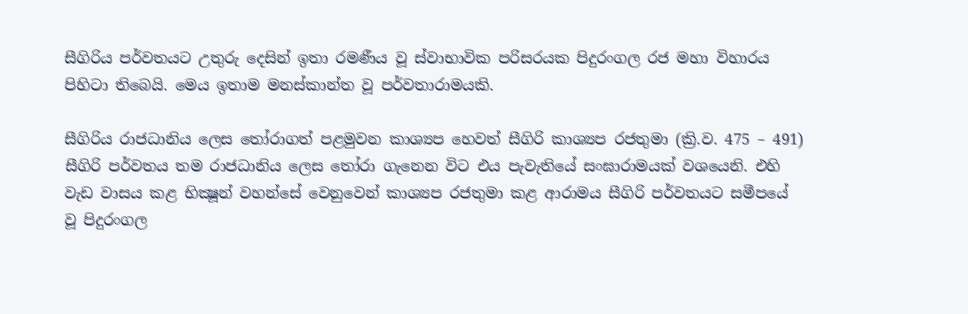සීගිරිය පර්වතයට උතුරු දෙසින් ඉතා රමණීය වූ ස්වාභාවික පරිසරයක පිදුරංගල රජ මහා විහාරය පිහිටා තිබෙයි. මෙය ඉතාම මනස්කාන්ත වූ පර්වතාරාමයකි.

සීගිරිය රාජධානිය ලෙස තෝරාගත් පළමුවන කාශ්‍යප හෙවත් සීගිරි කාශ්‍යප රජතුමා (ක්‍රි.ව. 475 – 491) සීගිරි පර්වතය තම රාජධානිය ලෙස තෝරා ගැනෙන විට එය පැවැතියේ සංඝාරාමයක් වශයෙනි. එහි වැඩ වාසය කළ භික්‍ෂූන් වහන්සේ වෙනුවෙන් කාශ්‍යප රජතුමා කළ ආරාමය සීගිරි පර්වතයට සමීපයේ වූ පිදුරංගල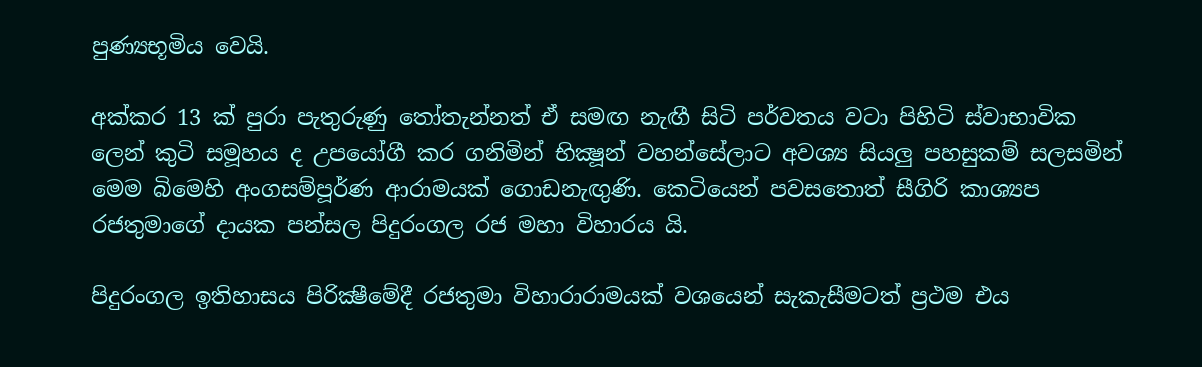පුණ්‍යභූමිය වෙයි.

අක්කර 13 ක් පුරා පැතුරුණු තෝතැන්නත් ඒ සමඟ නැඟී සිටි පර්වතය වටා පිහිටි ස්වාභාවික ලෙන් කුටි සමූහය ද උපයෝගී කර ගනිමින් භික්‍ෂූන් වහන්සේලාට අවශ්‍ය සියලු පහසුකම් සලසමින් මෙම බිමෙහි අංගසම්පූර්ණ ආරාමයක් ගොඩනැඟුණි. කෙටියෙන් පවසතොත් සීගිරි කාශ්‍යප රජතුමාගේ දායක පන්සල පිදුරංගල රජ මහා විහාරය යි.

පිදුරංගල ඉතිහාසය පිරික්‍ෂීමේදී රජතුමා විහාරාරාමයක් වශයෙන් සැකැසීමටත් ප්‍රථම එය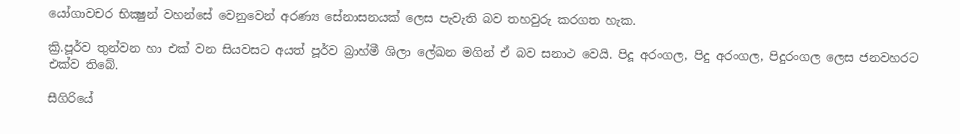යෝගාවචර භික්‍ෂුන් වහන්සේ වෙනුවෙන් අරණ්‍ය සේනාසනයක් ලෙස පැවැති බව තහවුරු කරගත හැක.

ක්‍රි.පූර්ව තුන්වන හා එක් වන සියවසට අයත් පූර්ව බ්‍රාහ්මී ශිලා ලේඛන මගින් ඒ බව සනාථ වෙයි. පිදූ අරංගල, පිදු අරංගල, පිදුරංගල ලෙස ජනවහරට එක්ව තිබේ.

සීගිරියේ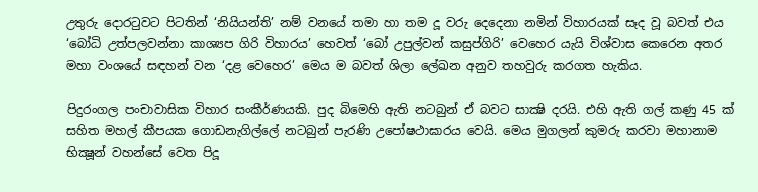උතුරු දොරටුවට පිටතින් ‘නියියන්ති’ නම් වනයේ තමා හා තම දූ වරු දෙදෙනා නමින් විහාරයක් සෑද වූ බවත් එය ‘බෝධි උත්පලවන්නා කාශ්‍යප ගිරි විහාරය’ හෙවත් ‘බෝ උපුල්වන් කසුප්ගිරි’ වෙහෙර යැයි විශ්වාස කෙරෙන අතර මහා වංශයේ සඳහන් වන ‘දළ වෙහෙර’ මෙය ම බවත් ශිලා ලේඛන අනුව තහවුරු කරගත හැකිය.

පිදුරංගල පංචාවාසික විහාර සංකීර්ණයකි. පුද බිමෙහි ඇති නටබුන් ඒ බවට සාක්‍ෂි දරයි. එහි ඇති ගල් කණු 45 ක් සහිත මහල් කීපයක ගොඩනැගිල්ලේ නටබුන් පැරණි උපෝෂථාඝාරය වෙයි. මෙය මුගලන් කුමරු කරවා මහානාම භික්‍ෂූන් වහන්සේ වෙත පිදූ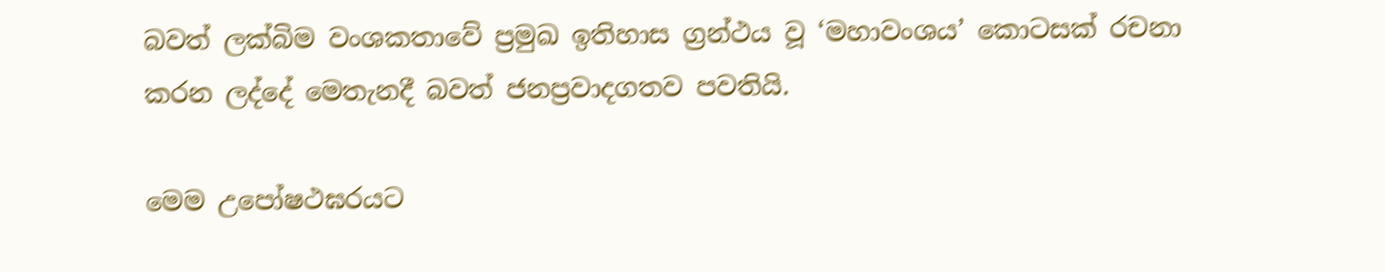බවත් ලක්බිම වංශකතාවේ ප්‍රමුඛ ඉතිහාස ග්‍රන්ථය වූ ‘මහාවංශය’ කොටසක් රචනා කරන ලද්දේ මෙතැනදී බවත් ජනප්‍රවාදගතව පවතියි.

මෙම උපෝෂථඝරයට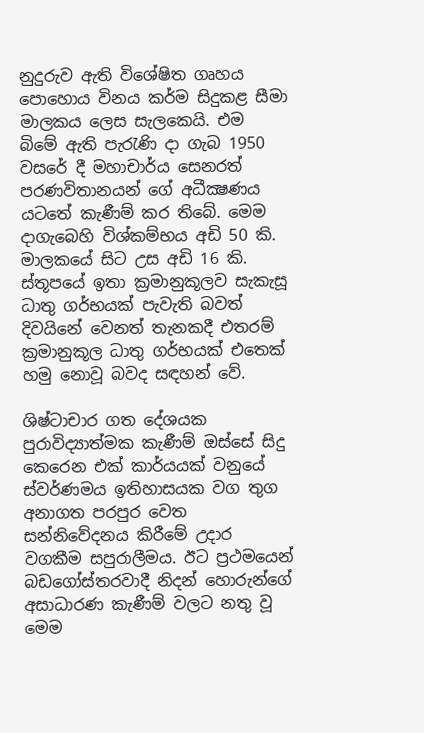නුදුරුව ඇති විශේෂිත ගෘහය පොහොය විනය කර්ම සිදුකළ සීමා මාලකය ලෙස සැලකෙයි. එම බිමේ ඇති පැරැණි දා ගැබ 1950 වසරේ දී මහාචාර්ය සෙනරත් පරණවිතානයන් ගේ අධීක්‍ෂණය යටතේ කැණීම් කර තිබේ. මෙම දාගැබෙහි විශ්කම්භය අඩි 50 කි. මාලකයේ සිට උස අඩි 16 කි. ස්තූපයේ ඉතා ක්‍රමානුකූලව සැකැසූ ධාතු ගර්භයක් පැවැති බවත් දිවයිනේ වෙනත් තැනකදී එතරම් ක්‍රමානුකූල ධාතු ගර්භයක් එතෙක් හමු නොවූ බවද සඳහන් වේ.

ශිෂ්ටාචාර ගත දේශයක පුරාවිද්‍යාත්මක කැණීම් ඔස්සේ සිදු කෙරෙන එක් කාර්යයක් වනුයේ ස්වර්ණමය ඉතිහාසයක වග තුග අනාගත පරපුර වෙත සන්නිවේදනය කිරීමේ උදාර වගකීම සපුරාලීමය. ඊට ප්‍රථමයෙන් බඩගෝස්තරවාදී නිදන් හොරුන්ගේ අසාධාරණ කැණීම් වලට නතු වූ මෙම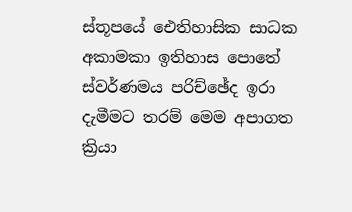ස්තූපයේ ඓතිහාසික සාධක අකාමකා ඉතිහාස පොතේ ස්වර්ණමය පරිච්ඡේද ඉරා දැමීමට තරම් මෙම අපාගත ක්‍රියා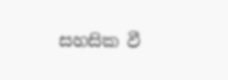සහසික වී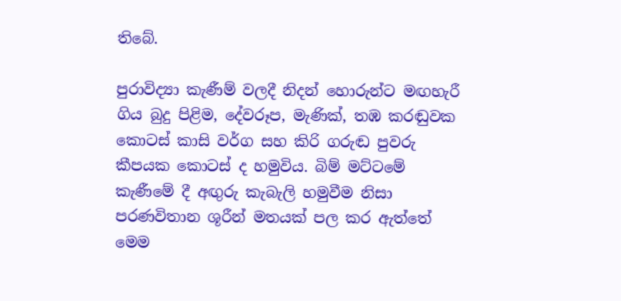තිබේ.

පුරාවිද්‍යා කැණීම් වලදී නිදන් හොරුන්ට මඟහැරී ගිය බුදු පිළිම, දේවරූප, මැණික්, තඹ කරඬුවක කොටස් කාසි වර්ග සහ කිරි ගරුඬ පුවරු කීපයක කොටස් ද හමුවිය. බිම් මට්ටමේ කැණීමේ දී අඟුරු කැබැලි හමුවීම නිසා පරණවිතාන ශූරීන් මතයක් පල කර ඇත්තේ මෙම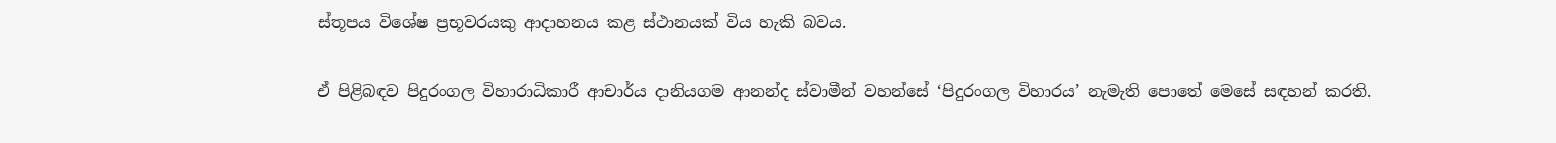ස්තූපය විශේෂ ප්‍රභූවරයකු ආදාහනය කළ ස්ථානයක් විය හැකි බවය.

ඒ පිළිබඳව පිදුරංගල විහාරාධිකාරී ආචාර්ය දානියගම ආනන්ද ස්වාමීන් වහන්සේ ‘පිදුරංගල විහාරය’ නැමැති පොතේ මෙසේ සඳහන් කරති.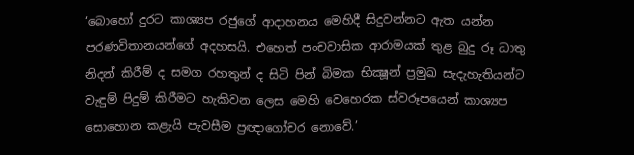‘බොහෝ දුරට කාශ්‍යප රජුගේ ආදාහනය මෙහිදී සිදුවන්නට ඇත යන්න පරණවිතානයන්ගේ අදහසයි. එහෙත් පංචවාසික ආරාමයක් තුළ බුදු රූ ධාතු නිදන් කිරීම් ද සමග රහතුන් ද සිටි පින් බිමක භික්‍ෂූන් ප්‍රමුඛ සැදැහැතියන්ට වැඳුම් පිදුම් කිරීමට හැකිවන ලෙස මෙහි වෙහෙරක ස්වරූපයෙන් කාශ්‍යප සොහොන කළැයි පැවසීම ප්‍රඥාගෝචර නොවේ.’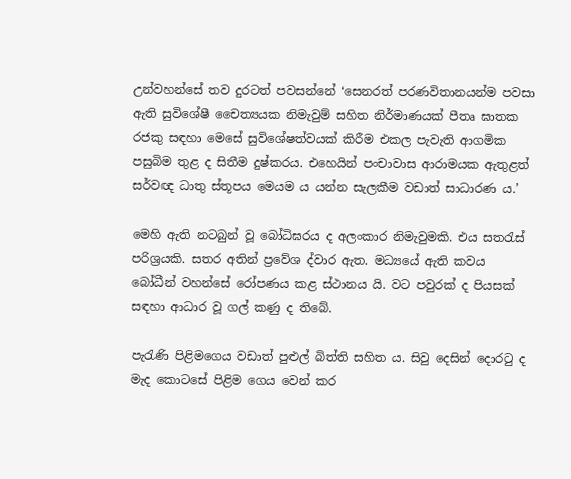උන්වහන්සේ තව දුරටත් පවසන්නේ ‘සෙනරත් පරණවිතානයන්ම පවසා ඇති සුවිශේෂී චෛත්‍යයක නිමැවුම් සහිත නිර්මාණයක් පීතෘ ඝාතක රජකු සඳහා මෙසේ සුවිශේෂත්වයක් කිරීම එකල පැවැති ආගමික පසුබිම තුළ ද සිතීම දුෂ්කරය. එහෙයින් පංචාවාස ආරාමයක ඇතුළත් සර්වඥ ධාතු ස්තූපය මෙයම ය යන්න සැලකීම වඩාත් සාධාරණ ය.’

මෙහි ඇති නටබුන් වූ බෝධිඝරය ද අලංකාර නිමැවුමකි. එය සතරැස් පරිශ්‍රයකි. සතර අතින් ප්‍රවේශ ද්වාර ඇත. මධ්‍යයේ ඇති කවය බෝධීන් වහන්සේ රෝපණය කළ ස්ථානය යි. වට පවුරක් ද පියසක් සඳහා ආධාර වූ ගල් කණු ද තිබේ.

පැරැණි පිළිමගෙය වඩාත් පුළුල් බිත්ති සහිත ය. සිවු දෙසින් දොරටු ද මැද කොටසේ පිළිම ගෙය වෙන් කර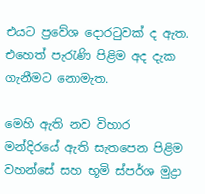එයට ප්‍රවේශ දොරටුවක් ද ඇත. එහෙත් පැරැණි පිළිම අද දැක ගැනීමට නොමැත.

මෙහි ඇති නව විහාර මන්දිරයේ ඇති සැතපෙන පිළිම වහන්සේ සහ භූමි ස්පර්ශ මුද්‍රා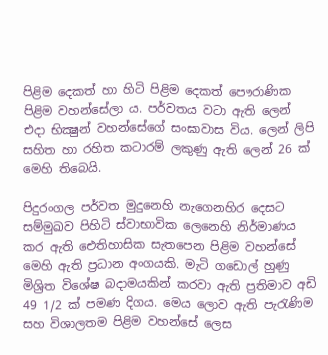පිළිම දෙකත් හා හිටි පිළිම දෙකත් පෞරාණික පිළිම වහන්සේලා ය. පර්වතය වටා ඇති ලෙන් එදා භික්‍ෂුන් වහන්සේගේ සංඝාවාස විය. ලෙන් ලිපි සහිත හා රහිත කටාරම් ලකුණු ඇති ලෙන් 26 ක් මෙහි තිබෙයි.

පිදුරංගල පර්වත මුදුනෙහි නැගෙනහිර දෙසට සම්මුඛව පිහිටි ස්වාභාවික ලෙනෙහි නිර්මාණය කර ඇති ඓතිහාසික සැතපෙන පිළිම වහන්සේ මෙහි ඇති ප්‍රධාන අංගයකි. මැටි ගඩොල් හුණු මිශ්‍රිත විශේෂ බදාමයකින් කරවා ඇති ප්‍රතිමාව අඩි 49 1/2 ක් පමණ දිගය. මෙය ලොව ඇති පැරැණිම සහ විශාලතම පිළිම වහන්සේ ලෙස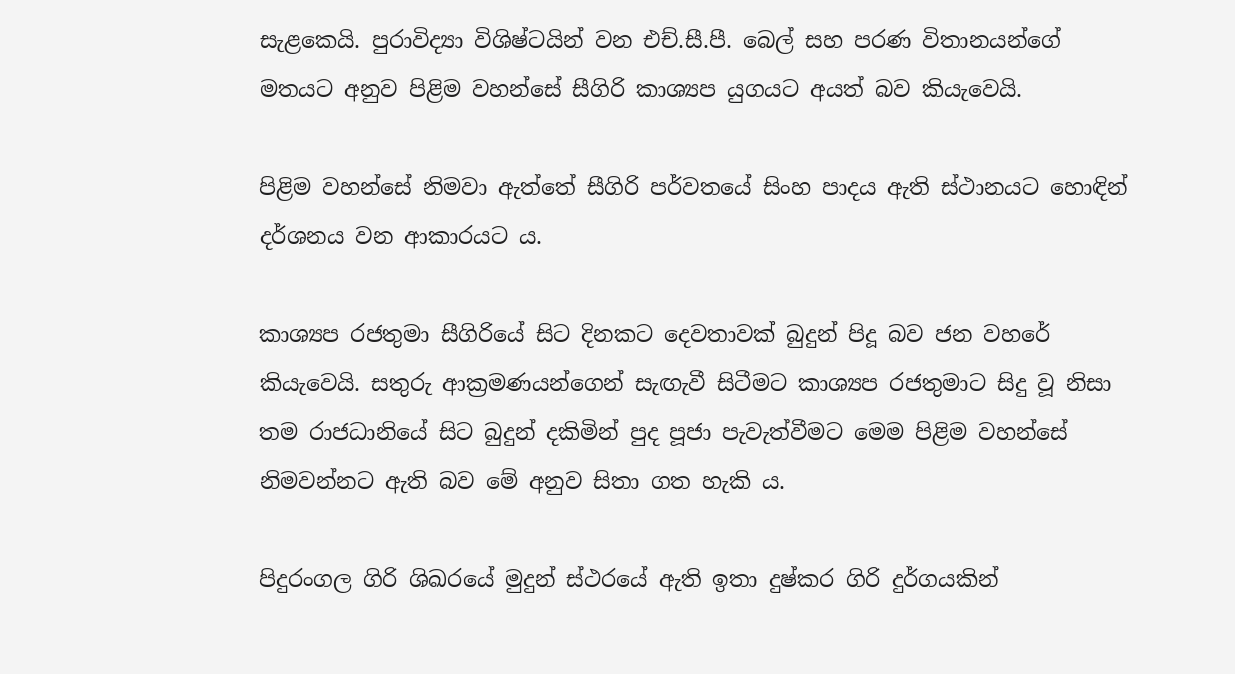සැළකෙයි. පුරාවිද්‍යා විශිෂ්ටයින් වන එච්.සී.පී. බෙල් සහ පරණ විතානයන්ගේ මතයට අනුව පිළිම වහන්සේ සීගිරි කාශ්‍යප යුගයට අයත් බව කියැවෙයි.

පිළිම වහන්සේ නිමවා ඇත්තේ සීගිරි පර්වතයේ සිංහ පාදය ඇති ස්ථානයට හොඳින් දර්ශනය වන ආකාරයට ය.

කාශ්‍යප රජතුමා සීගිරියේ සිට දිනකට දෙවතාවක් බුදුන් පිදූ බව ජන වහරේ කියැවෙයි. සතුරු ආක්‍රමණයන්ගෙන් සැඟැවී සිටීමට කාශ්‍යප රජතුමාට සිදු වූ නිසා තම රාජධානියේ සිට බුදුන් දකිමින් පුද පූජා පැවැත්වීමට මෙම පිළිම වහන්සේ නිමවන්නට ඇති බව මේ අනුව සිතා ගත හැකි ය.

පිදුරංගල ගිරි ශිඛරයේ මුදුන් ස්ථරයේ ඇති ඉතා දුෂ්කර ගිරි දුර්ගයකින්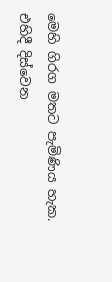මෙහි ගිරග මතට පැමිණිය හැක. එහිදී දිස්වෙන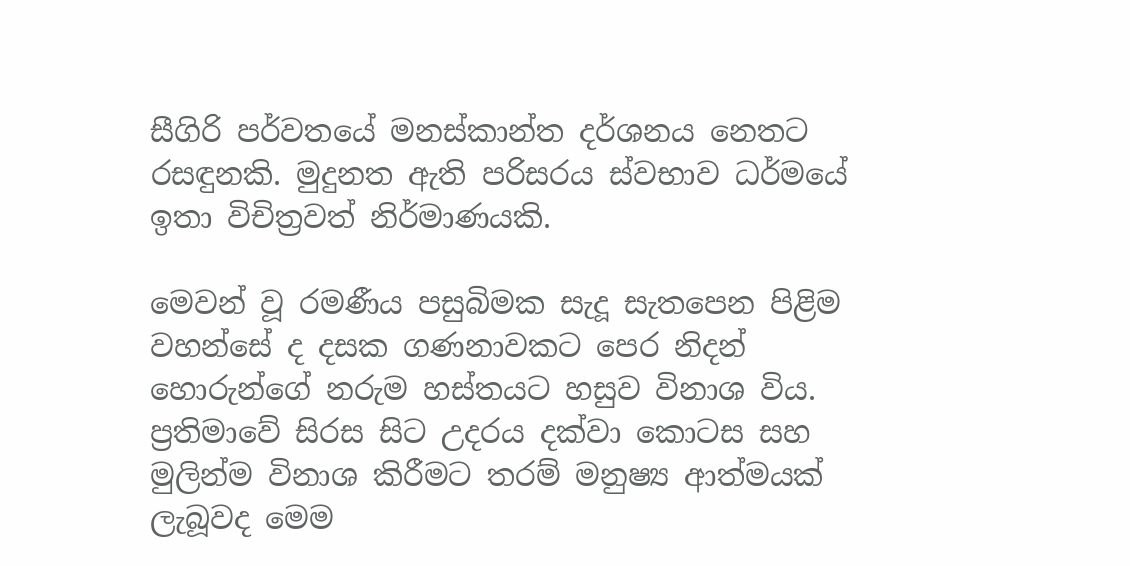සීගිරි පර්වතයේ මනස්කාන්ත දර්ශනය නෙතට රසඳුනකි. මුදුනත ඇති පරිසරය ස්වභාව ධර්මයේ ඉතා විචිත්‍රවත් නිර්මාණයකි.

මෙවන් වූ රමණීය පසුබිමක සැදූ සැතපෙන පිළිම වහන්සේ ද දසක ගණනාවකට පෙර නිදන් හොරුන්ගේ නරුම හස්තයට හසුව විනාශ විය. ප්‍රතිමාවේ සිරස සිට උදරය දක්වා කොටස සහ මුලින්ම විනාශ කිරීමට තරම් මනුෂ්‍ය ආත්මයක් ලැබූවද මෙම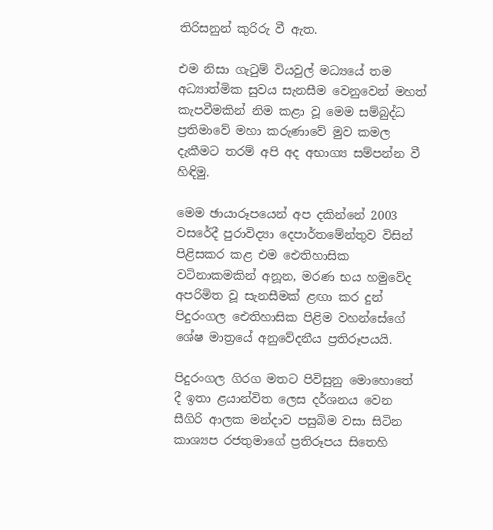තිරිසනුන් කුරිරු වී ඇත.

එම නිසා ගැටුම් වියවුල් මධ්‍යයේ තම අධ්‍යාත්මික සුවය සැනසීම වෙනුවෙන් මහත් කැපවීමකින් නිම කළා වූ මෙම සම්බුද්ධ ප්‍රතිමාවේ මහා කරුණාවේ මුව කමල දැකීමට තරම් අපි අද අභාග්‍ය සම්පන්න වී හිඳිමු.

මෙම ඡායාරූපයෙන් අප දකින්නේ 2003 වසරේදී පුරාවිද්‍යා දෙපාර්තමේන්තුව විසින් පිළිසකර කළ එම ඓතිහාසික වටිනාකමකින් අනූන, මරණ භය හමුවේද අපරිමිත වූ සැනසීමක් ළඟා කර දුන් පිදුරංගල ඓතිහාසික පිළිම වහන්සේගේ ශේෂ මාත්‍රයේ අනුවේදනීය ප්‍රතිරූපයයි.

පිදුරංගල ගිරග මතට පිවිසුනු මොහොතේ දී ඉතා ළයාන්විත ලෙස දර්ශනය වෙන සීගිරි ආලක මන්දාව පසුබිම වසා සිටින කාශ්‍යප රජතුමාගේ ප්‍රතිරූපය සිතෙහි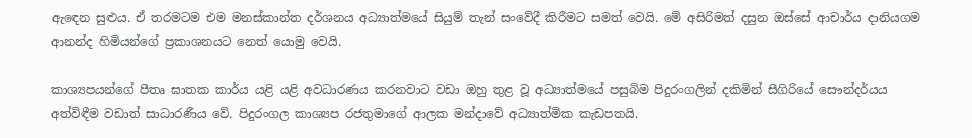ඇඳෙන සුළුය. ඒ තරමටම එම මනස්කාන්ත දර්ශනය අධ්‍යාත්මයේ සියුම් තැන් සංවේදී කිරීමට සමත් වෙයි. මේ අසිරිමත් දසුන ඔස්සේ ආචාර්ය දානියගම ආනන්ද හිමියන්ගේ ප්‍රකාශනයට නෙත් යොමු වෙයි.

කාශ්‍යපයන්ගේ පීතෘ ඝාතක කාර්ය යළි යළි අවධාරණය කරනවාට වඩා ඔහු තුළ වූ අධ්‍යාත්මයේ පසුබිම පිදුරංගලින් දකිමින් සීගිරියේ සෞන්දර්යය අත්විඳීම වඩාත් සාධාරණීය වේ. පිදුරංගල කාශ්‍යප රජතුමාගේ ආලක මන්දාවේ අධ්‍යාත්මික කැඩපතයි.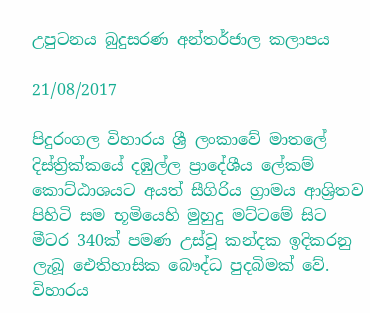උපුටනය බුදුසරණ අන්තර්ජාල කලාපය

21/08/2017

පිදුරංගල විහාරය ශ්‍රී ලංකාවේ මාතලේ දිස්ත්‍රික්කයේ දඹුල්ල ප්‍රාදේශීය ලේකම් කොට්ඨාශයට අයත් සීගිරිය ග්‍රාමය ආශ්‍රිතව පිහිටි සම භූමියෙහි මුහුදු මට්ටමේ සිට මීටර 340ක් පමණ උස්වූ කන්දක ඉදිකරනු ලැබූ ඓතිහාසික බෞද්ධ පුදබිමක් වේ. විහාරය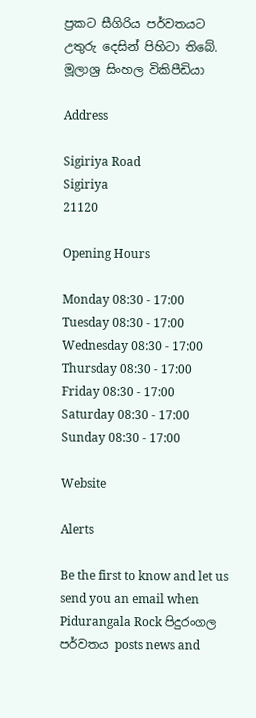ප්‍රකට සීගිරිය පර්වතයට උතුරු දෙසින් පිහිටා තිබේ.
මූලාශ්‍ර සිංහල විකිපීඩියා

Address

Sigiriya Road
Sigiriya
21120

Opening Hours

Monday 08:30 - 17:00
Tuesday 08:30 - 17:00
Wednesday 08:30 - 17:00
Thursday 08:30 - 17:00
Friday 08:30 - 17:00
Saturday 08:30 - 17:00
Sunday 08:30 - 17:00

Website

Alerts

Be the first to know and let us send you an email when Pidurangala Rock පිදුරංගල පර්වතය posts news and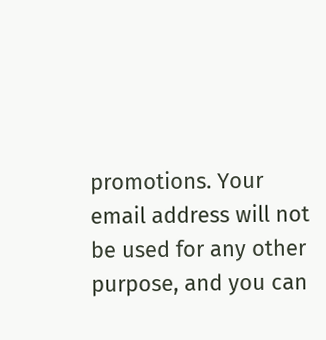promotions. Your email address will not be used for any other purpose, and you can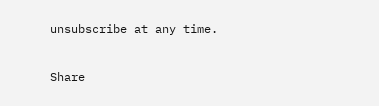unsubscribe at any time.

Share